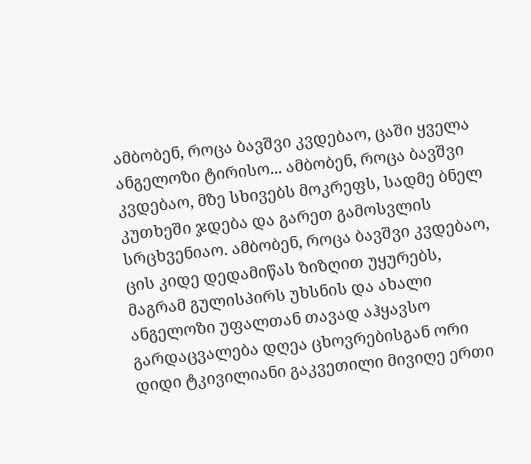ამბობენ, როცა ბავშვი კვდებაო, ცაში ყველა ანგელოზი ტირისო... ამბობენ, როცა ბავშვი კვდებაო, მზე სხივებს მოკრეფს, სადმე ბნელ კუთხეში ჯდება და გარეთ გამოსვლის სრცხვენიაო. ამბობენ, როცა ბავშვი კვდებაო, ცის კიდე დედამიწას ზიზღით უყურებს, მაგრამ გულისპირს უხსნის და ახალი ანგელოზი უფალთან თავად აჰყავსო
გარდაცვალება დღეა ცხოვრებისგან ორი დიდი ტკივილიანი გაკვეთილი მივიღე ერთი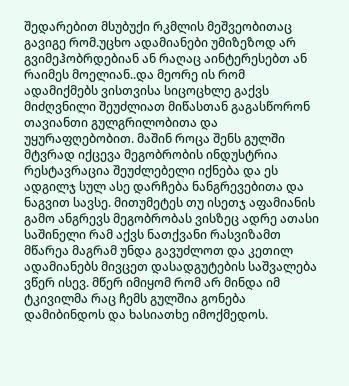შედარებით მსუბუქი რკმლის მეშვეობითაც გავიგე რომ.უცხო ადამიანები უმიზეზოდ არ გვიმეჰობრდებიან ან რაღაც აინტერესებთ ან რაიმეს მოელიან..და მეორე ის რომ ადამიქმებს ვისთვისა სიცოცხლე გაქვს მიძღვნილი შეუძლიათ მიწასთან გაგასწორონ თავიანთი გულგრილობითა და უყურაფღებობით. მაშინ როცა შენს გულში მტვრად იქცევა მეგობრობის ინდუსტრია რესტავრაცია შეუძლებელი იქნება და ეს ადგილჯ სულ ასე დარჩება ნანგრევებითა და ნაგვით სავსე. მითუმეტეს თუ ისეთჯ აფამიანის გამო ანგრევს მეგობრობას ვისზეც ადრე ათასი საშინელი რამ აქვს ნათქვანი რასვიზამთ მწარეა მაგრამ უნდა გავუძლოთ და კეთილ ადამიანებს მივცეთ დასადგუტების საშვალება
ვწერ ისევ. მწერ იმიყომ რომ არ მინდა იმ ტკივილმა რაც ჩემს გულშია გონება დამიბინდოს და ხასიათხე იმოქმედოს.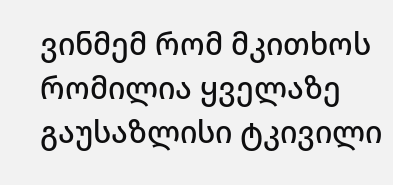ვინმემ რომ მკითხოს რომილია ყველაზე გაუსაზლისი ტკივილი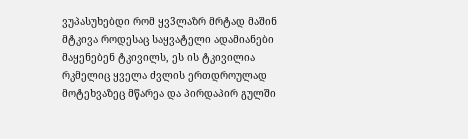ვუპასუხებდი რომ ყვ3ლაზრ მრტად მაშინ მტკივა როდესაც საყვატელი ადამიანები მაყენებენ ტკივილს, ეს ის ტკივილია რკმელიც ყველა ძვლის ერთდროულად მოტეხვაზეც მწარეა და პირდაპირ გულში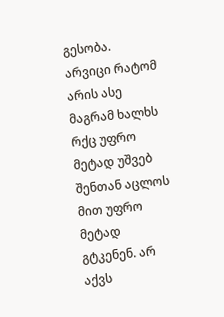გესობა. არვიცი რატომ არის ასე მაგრამ ხალხს რქც უფრო მეტად უშვებ შენთან აცლოს მით უფრო მეტად გტკენენ. არ აქვს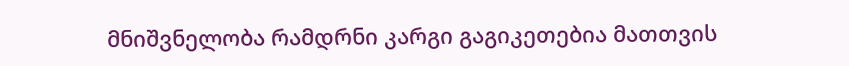მნიშვნელობა რამდრნი კარგი გაგიკეთებია მათთვის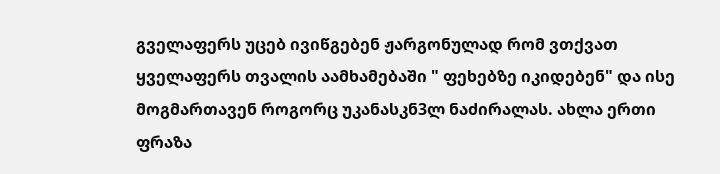გველაფერს უცებ ივიწგებენ ჟარგონულად რომ ვთქვათ ყველაფერს თვალის აამხამებაში " ფეხებზე იკიდებენ" და ისე მოგმართავენ როგორც უკანასკნ3ლ ნაძირალას. ახლა ერთი ფრაზა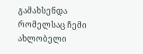გამახსენდა რომელსაც ჩემი ახლობელი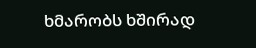ხმარობს ხშირად